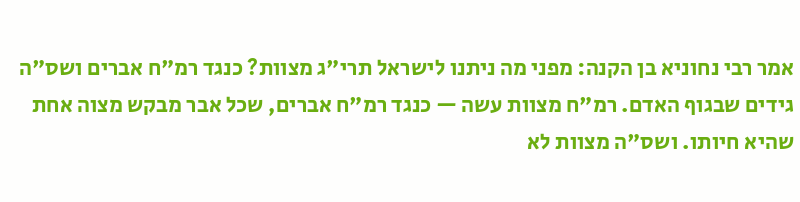אמר רבי נחוניא בן הקנה: מפני מה ניתנו לישראל תרי"ג מצוות? כנגד רמ"ח אברים ושס"ה גידים שבגוף האדם. רמ"ח מצוות עשה — כנגד רמ"ח אברים, שכל אבר מבקש מצוה אחת שהיא חיותו. ושס"ה מצוות לא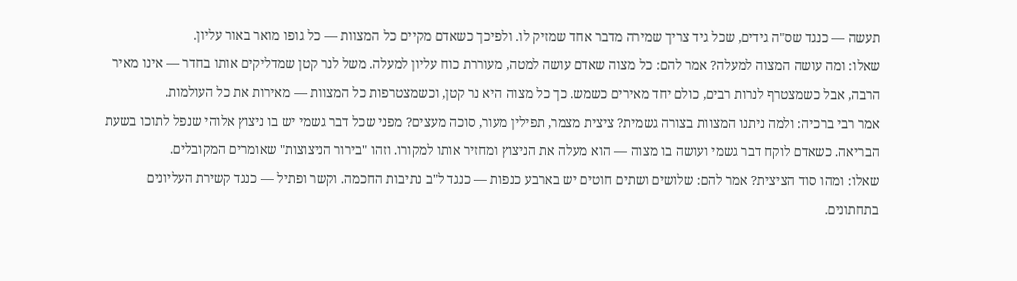תעשה — כנגד שס"ה גידים, שכל גיד צריך שמירה מדבר אחד שמזיק לו. ולפיכך כשאדם מקיים כל המצוות — כל גופו מואר באור עליון.
שאלו: ומה עושה המצוה למעלה? אמר להם: כל מצוה שאדם עושה למטה, מעוררת כוח עליון למעלה. משל לנר קטן שמדליקים אותו בחדר — אינו מאיר הרבה, אבל כשמצטרף לנרות רבים, כולם יחד מאירים כשמש. כך כל מצוה היא נר קטן, וכשמצטרפות כל המצוות — מאירות את כל העולמות.
אמר רבי ברכיה: ולמה ניתנו המצוות בצורה גשמית? ציצית מצמר, תפילין מעור, סוכה מעצים? מפני שכל דבר גשמי יש בו ניצוץ אלוהי שנפל לתוכו בשעת הבריאה. כשאדם לוקח דבר גשמי ועושה בו מצוה — הוא מעלה את הניצוץ ומחזיר אותו למקורו. וזהו "בירור הניצוצות" שאומרים המקובלים.
שאלו: ומהו סוד הציצית? אמר להם: שלושים ושתים חוטים יש בארבע כנפות — כנגד ל"ב נתיבות החכמה. וקשר ופתיל — כנגד קשירת העליונים בתחתונים.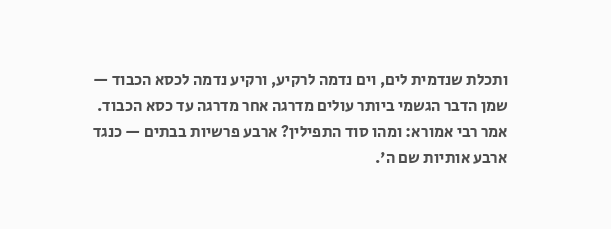ותכלת שנדמית לים, וים נדמה לרקיע, ורקיע נדמה לכסא הכבוד — שמן הדבר הגשמי ביותר עולים מדרגה אחר מדרגה עד כסא הכבוד.
אמר רבי אמורא: ומהו סוד התפילין? ארבע פרשיות בבתים — כנגד ארבע אותיות שם ה'.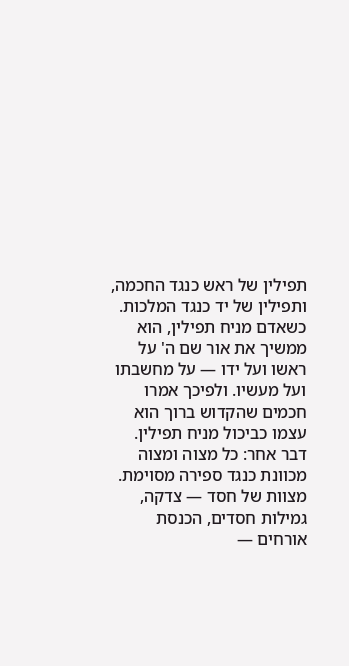תפילין של ראש כנגד החכמה, ותפילין של יד כנגד המלכות. כשאדם מניח תפילין, הוא ממשיך את אור שם ה' על ראשו ועל ידו — על מחשבתו ועל מעשיו. ולפיכך אמרו חכמים שהקדוש ברוך הוא עצמו כביכול מניח תפילין.
דבר אחר: כל מצוה ומצוה מכוונת כנגד ספירה מסוימת. מצוות של חסד — צדקה, גמילות חסדים, הכנסת אורחים —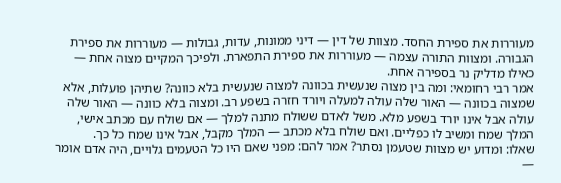מעוררות את ספירת החסד. מצוות של דין — דיני ממונות, עדות, גבולות — מעוררות את ספירת הגבורה. ומצוות התורה עצמה — מעוררות את ספירת התפארת. ולפיכך המקיים מצוה אחת — כאילו מדליק נר בספירה אחת.
אמר רבי רחומאי: ומה בין מצוה שנעשית בכוונה למצוה שנעשית בלא כוונה? שתיהן פועלות, אלא שמצוה בכוונה — האור שלה עולה למעלה ויורד חזרה בשפע רב. ומצוה בלא כוונה — האור שלה עולה אבל אינו יורד בשפע מלא. משל לאדם ששולח מתנה למלך — אם שולח עם מכתב אישי, המלך שמח ומשיב לו כפליים. ואם שולח בלא מכתב — המלך מקבל, אבל אינו שמח כל כך.
שאלו: ומדוע יש מצוות שטעמן נסתר? אמר להם: מפני שאם היו כל הטעמים גלויים, היה אדם אומר —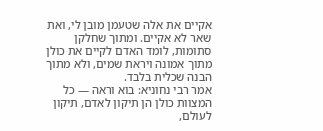אקיים את אלה שטעמן מובן לי, ואת שאר לא אקיים. ומתוך שחלקן סתומות, לומד האדם לקיים את כולן מתוך אמונה ויראת שמים, ולא מתוך הבנה שכלית בלבד.
אמר רבי נחוניא: בוא וראה — כל המצוות כולן הן תיקון לאדם, תיקון לעולם,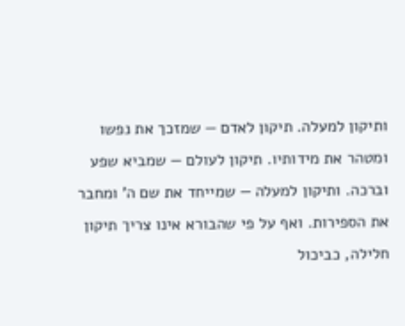ותיקון למעלה. תיקון לאדם — שמזכך את נפשו ומטהר את מידותיו. תיקון לעולם — שמביא שפע וברכה. ותיקון למעלה — שמייחד את שם ה' ומחבר את הספירות. ואף על פי שהבורא אינו צריך תיקון חלילה, כביכול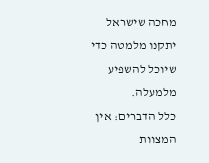מחכה שישראל יתקנו מלמטה כדי שיוכל להשפיע מלמעלה.
כלל הדברים: אין המצוות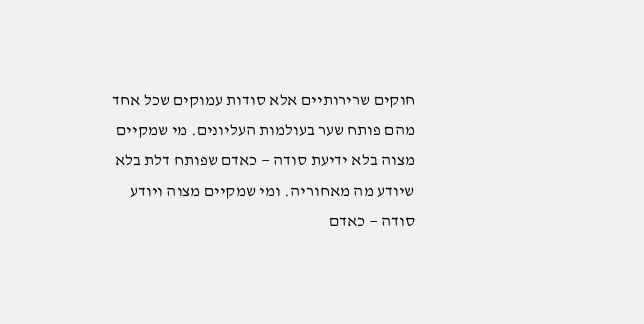חוקים שרירותיים אלא סודות עמוקים שכל אחד מהם פותח שער בעולמות העליונים. מי שמקיים מצוה בלא ידיעת סודה — כאדם שפותח דלת בלא שיודע מה מאחוריה. ומי שמקיים מצוה ויודע סודה — כאדם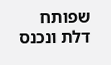שפותח דלת ונכנס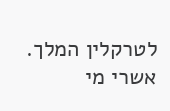לטרקלין המלך. אשרי מי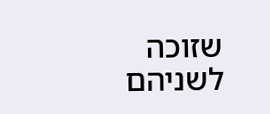שזוכה לשניהם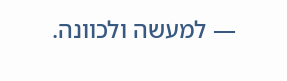— למעשה ולכוונה.